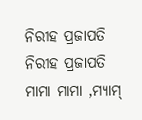ନିରୀହ ପ୍ରଜାପତି
ନିରୀହ ପ୍ରଜାପତି
ମାମା ମାମା ,ମ୍ଯାମ୍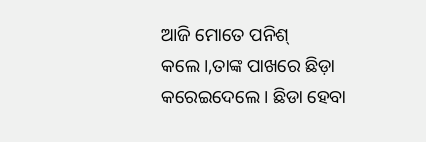ଆଜି ମୋତେ ପନିଶ୍ କଲେ।,ତାଙ୍କ ପାଖରେ ଛିଡ଼ା କରେଇଦେଲେ। ଛିଡା ହେବା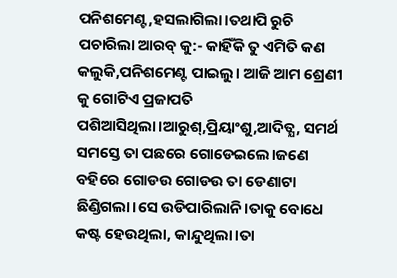ପନିଶମେଣ୍ଟ,ହସଲାଗିଲା।ତଥାପି ରୁଚି ପଚାରିଲା ଆରବ୍ କୁ:- କାହିଁକି ତୁ ଏମିତି କଣ କଲୁକି,ପନିଶମେଣ୍ଟ ପାଇଲୁ। ଆଜି ଆମ ଶ୍ରେଣୀ କୁ ଗୋଟିଏ ପ୍ରଜାପତି ପଶିଆସିଥିଲା।ଆରୁଶ୍,ପ୍ରିୟାଂଶୁ,ଆଦିତ୍ଯ, ସମର୍ଥ ସମସ୍ତେ ତା ପଛରେ ଗୋଡେଇଲେ।ଜଣେ ବହିରେ ଗୋଡଉ ଗୋଡଉ ତା ଡେଣାଟା ଛିଣ୍ଡିଗଲା।ସେ ଉଡିପାରିଲାନି।ତାକୁ ବୋଧେ କଷ୍ଟ ହେଉଥିଲା, କାନ୍ଦୁଥିଲା।ତା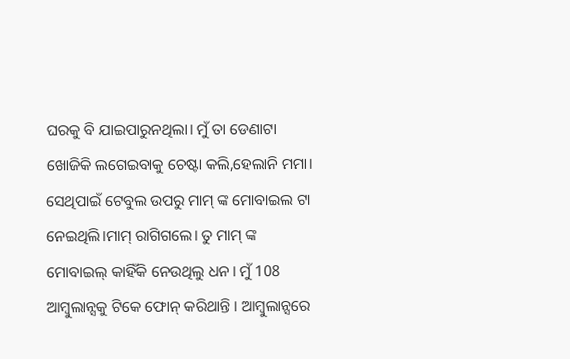ଘରକୁ ବି ଯାଇପାରୁନଥିଲା। ମୁଁ ତା ଡେଣାଟା ଖୋଜିକି ଲଗେଇବାକୁ ଚେଷ୍ଟା କଲି,ହେଲାନି ମମା। ସେଥିପାଇଁ ଟେବୁଲ ଉପରୁ ମାମ୍ ଙ୍କ ମୋବାଇଲ ଟା ନେଇଥିଲି।ମାମ୍ ରାଗିଗଲେ। ତୁ ମାମ୍ ଙ୍କ ମୋବାଇଲ୍ କାହିଁକି ନେଉଥିଲୁ ଧନ। ମୁଁ 108 ଆମ୍ବୁଲାନ୍ସକୁ ଟିକେ ଫୋନ୍ କରିଥାନ୍ତି । ଆମ୍ବୁଲାନ୍ସରେ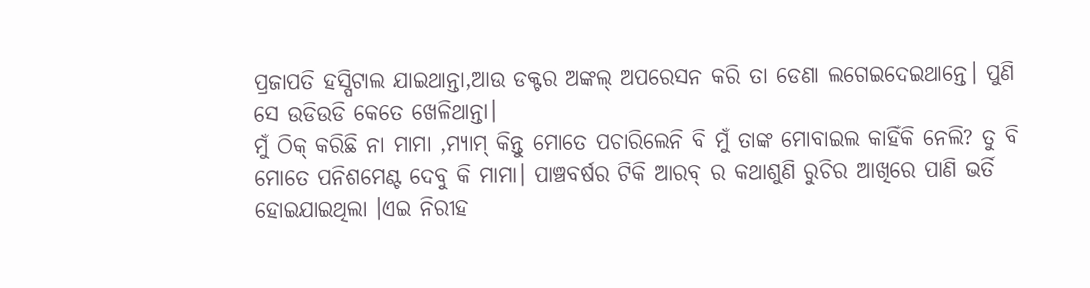ପ୍ରଜାପତି ହସ୍ପିଟାଲ ଯାଇଥାନ୍ତା,ଆଉ ଡକ୍ଟର ଅଙ୍କଲ୍ ଅପରେସନ କରି ତା ଡେଣା ଲଗେଇଦେଇଥାନ୍ତେ। ପୁଣି ସେ ଉଡିଉଡି କେତେ ଖେଳିଥାନ୍ତା।
ମୁଁ ଠିକ୍ କରିଛି ନା ମାମା ,ମ୍ଯାମ୍ କିନ୍ତୁ ମୋତେ ପଚାରିଲେନି ବି ମୁଁ ତାଙ୍କ ମୋବାଇଲ କାହିଁକି ନେଲି? ତୁ ବି ମୋତେ ପନିଶମେଣ୍ଟ ଦେବୁ କି ମାମା। ପାଞ୍ଚବର୍ଷର ଟିକି ଆରବ୍ ର କଥାଶୁଣି ରୁଚିର ଆଖିରେ ପାଣି ଭର୍ତି ହୋଇଯାଇଥିଲା ।ଏଇ ନିରୀହ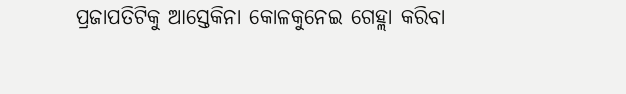ପ୍ରଜାପତିଟିକୁ ଆସ୍ତେକିନା କୋଳକୁନେଇ ଗେହ୍ଲା କରିବା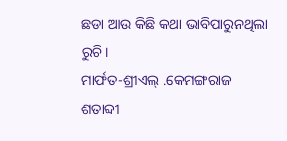ଛଡା ଆଉ କିଛି କଥା ଭାବିପାରୁନଥିଲା ରୁଚି।
ମାର୍ଫତ-ଶ୍ରୀଏଲ୍ .କେମଙ୍ଗରାଜ
ଶତାବ୍ଦୀ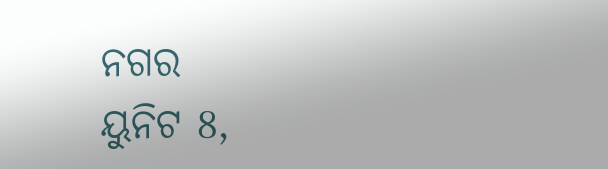ନଗର
ୟୁନିଟ 8,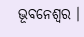ଭୂବନେଶ୍ବର ।